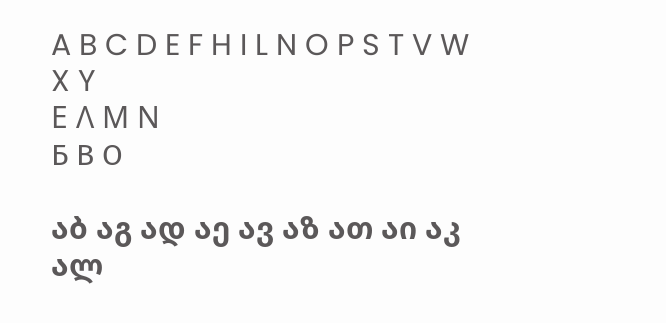A B C D E F H I L N O P S T V W X Y
Ε Λ Μ Ν
Б В О

აბ აგ ად აე ავ აზ ათ აი აკ ალ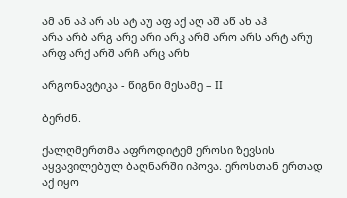ამ ან აპ არ ას ატ აუ აფ აქ აღ აშ აწ ახ აჰ
არა არბ არგ არე არი არკ არმ არო არს არტ არუ არფ არქ არშ არჩ არც არხ

არგონავტიკა - წიგნი მესამე – II

ბერძნ.

ქალღმერთმა აფროდიტემ ეროსი ზევსის აყვავილებულ ბაღნარში იპოვა. ეროსთან ერთად აქ იყო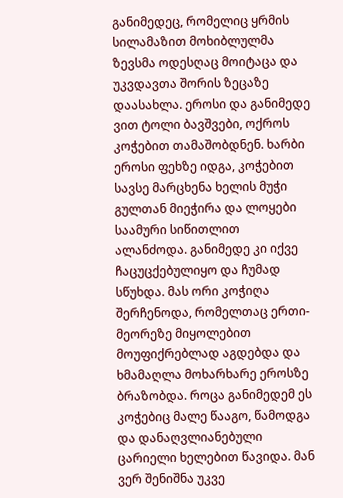განიმედეც, რომელიც ყრმის სილამაზით მოხიბლულმა ზევსმა ოდესღაც მოიტაცა და უკვდავთა შორის ზეცაზე დაასახლა. ეროსი და განიმედე ვით ტოლი ბავშვები, ოქროს კოჭებით თამაშობდნენ. ხარბი ეროსი ფეხზე იდგა, კოჭებით სავსე მარცხენა ხელის მუჭი გულთან მიეჭირა და ლოყები საამური სიწითლით ალანძოდა. განიმედე კი იქვე ჩაცუცქებულიყო და ჩუმად სწუხდა. მას ორი კოჭიღა შერჩენოდა, რომელთაც ერთი-მეორეზე მიყოლებით მოუფიქრებლად აგდებდა და ხმამაღლა მოხარხარე ეროსზე ბრაზობდა. როცა განიმედემ ეს კოჭებიც მალე წააგო, წამოდგა და დანაღვლიანებული ცარიელი ხელებით წავიდა. მან ვერ შენიშნა უკვე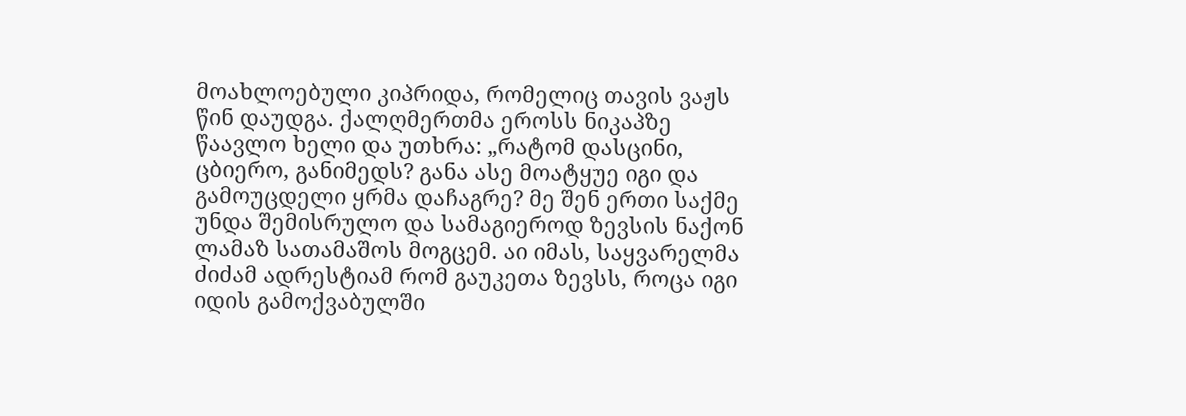მოახლოებული კიპრიდა, რომელიც თავის ვაჟს წინ დაუდგა. ქალღმერთმა ეროსს ნიკაპზე წაავლო ხელი და უთხრა: „რატომ დასცინი, ცბიერო, განიმედს? განა ასე მოატყუე იგი და გამოუცდელი ყრმა დაჩაგრე? მე შენ ერთი საქმე უნდა შემისრულო და სამაგიეროდ ზევსის ნაქონ ლამაზ სათამაშოს მოგცემ. აი იმას, საყვარელმა ძიძამ ადრესტიამ რომ გაუკეთა ზევსს, როცა იგი იდის გამოქვაბულში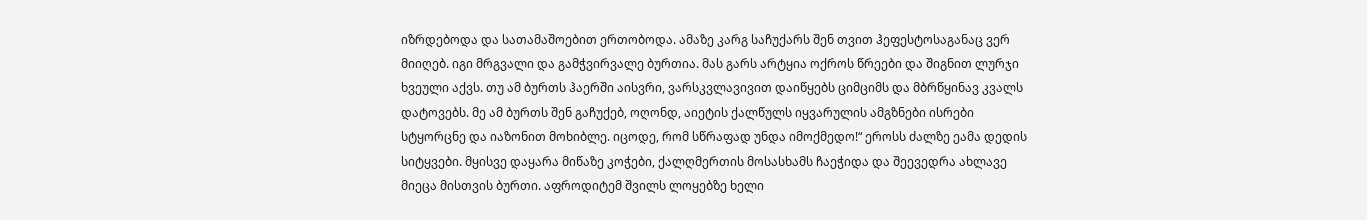იზრდებოდა და სათამაშოებით ერთობოდა. ამაზე კარგ საჩუქარს შენ თვით ჰეფესტოსაგანაც ვერ მიიღებ. იგი მრგვალი და გამჭვირვალე ბურთია. მას გარს არტყია ოქროს წრეები და შიგნით ლურჯი ხვეული აქვს. თუ ამ ბურთს ჰაერში აისვრი, ვარსკვლავივით დაიწყებს ციმციმს და მბრწყინავ კვალს დატოვებს. მე ამ ბურთს შენ გაჩუქებ, ოღონდ, აიეტის ქალწულს იყვარულის ამგზნები ისრები სტყორცნე და იაზონით მოხიბლე. იცოდე, რომ სწრაფად უნდა იმოქმედო!“ ეროსს ძალზე ეამა დედის სიტყვები. მყისვე დაყარა მიწაზე კოჭები, ქალღმერთის მოსასხამს ჩაეჭიდა და შეევედრა ახლავე მიეცა მისთვის ბურთი. აფროდიტემ შვილს ლოყებზე ხელი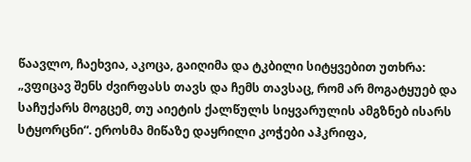წაავლო, ჩაეხვია, აკოცა, გაიღიმა და ტკბილი სიტყვებით უთხრა: „ვფიცავ შენს ძვირფასს თავს და ჩემს თავსაც, რომ არ მოგატყუებ და საჩუქარს მოგცემ, თუ აიეტის ქალწულს სიყვარულის ამგზნებ ისარს სტყორცნი“. ეროსმა მიწაზე დაყრილი კოჭები აჰკრიფა,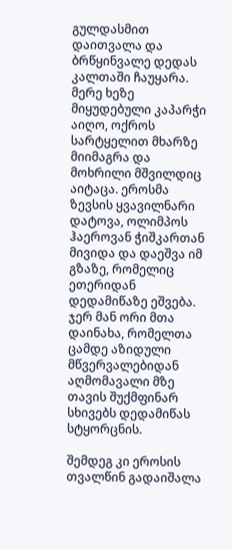გულდასმით დაითვალა და ბრწყინვალე დედას კალთაში ჩაუყარა. მერე ხეზე მიყუდებული კაპარჭი აიღო, ოქროს სარტყელით მხარზე მიიმაგრა და მოხრილი მშვილდიც აიტაცა. ეროსმა ზევსის ყვავილნარი დატოვა, ოლიმპოს ჰაეროვან ჭიშკართან მივიდა და დაეშვა იმ გზაზე, რომელიც ეთერიდან დედამიწაზე ეშვება. ჯერ მან ორი მთა დაინახა, რომელთა ცამდე აზიდული მწვერვალებიდან აღმომავალი მზე თავის შუქმფინარ სხივებს დედამიწას სტყორცნის.

შემდეგ კი ეროსის თვალწინ გადაიშალა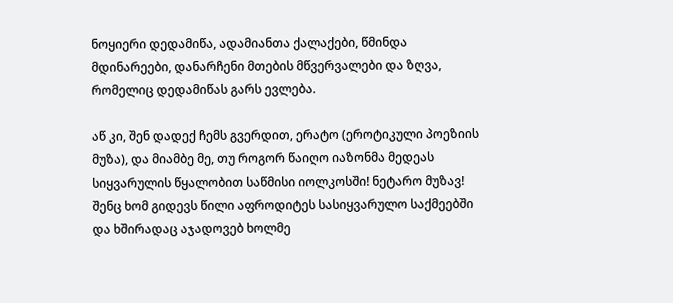ნოყიერი დედამიწა, ადამიანთა ქალაქები, წმინდა მდინარეები, დანარჩენი მთების მწვერვალები და ზღვა, რომელიც დედამიწას გარს ევლება.

აწ კი, შენ დადექ ჩემს გვერდით, ერატო (ეროტიკული პოეზიის მუზა), და მიამბე მე, თუ როგორ წაიღო იაზონმა მედეას სიყვარულის წყალობით საწმისი იოლკოსში! ნეტარო მუზავ! შენც ხომ გიდევს წილი აფროდიტეს სასიყვარულო საქმეებში და ხშირადაც აჯადოვებ ხოლმე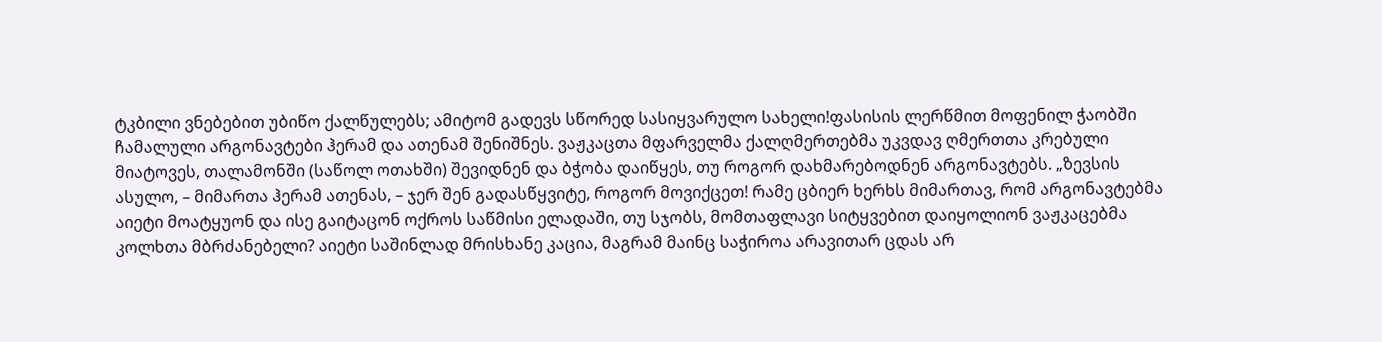ტკბილი ვნებებით უბიწო ქალწულებს; ამიტომ გადევს სწორედ სასიყვარულო სახელი!ფასისის ლერწმით მოფენილ ჭაობში ჩამალული არგონავტები ჰერამ და ათენამ შენიშნეს. ვაჟკაცთა მფარველმა ქალღმერთებმა უკვდავ ღმერთთა კრებული მიატოვეს, თალამონში (საწოლ ოთახში) შევიდნენ და ბჭობა დაიწყეს, თუ როგორ დახმარებოდნენ არგონავტებს. „ზევსის ასულო, – მიმართა ჰერამ ათენას, – ჯერ შენ გადასწყვიტე, როგორ მოვიქცეთ! რამე ცბიერ ხერხს მიმართავ, რომ არგონავტებმა აიეტი მოატყუონ და ისე გაიტაცონ ოქროს საწმისი ელადაში, თუ სჯობს, მომთაფლავი სიტყვებით დაიყოლიონ ვაჟკაცებმა კოლხთა მბრძანებელი? აიეტი საშინლად მრისხანე კაცია, მაგრამ მაინც საჭიროა არავითარ ცდას არ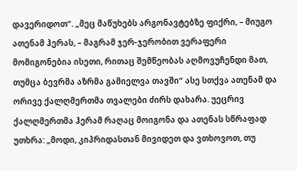დავერიდოთ“. „მეც მაწუხებს არგონავტებზე ფიქრი, – მიუგო ათენამ ჰერას, – მაგრამ ჯერ-ჯერობით ვერაფერი მომიგონებია ისეთი, რითაც შემწეობას აღმოვუჩენდი მათ, თუმცა ბევრმა აზრმა გამიელვა თავში“ ასე სთქვა ათენამ და ორივე ქალღმერთმა თვალები ძირს დახარა. უეცრივ ქალღმერთმა ჰერამ რაღაც მოიგონა და ათენას სწრაფად უთხრა: „მოდი, კიპრიდასთან მივიდეთ და ვთხოვოთ, თუ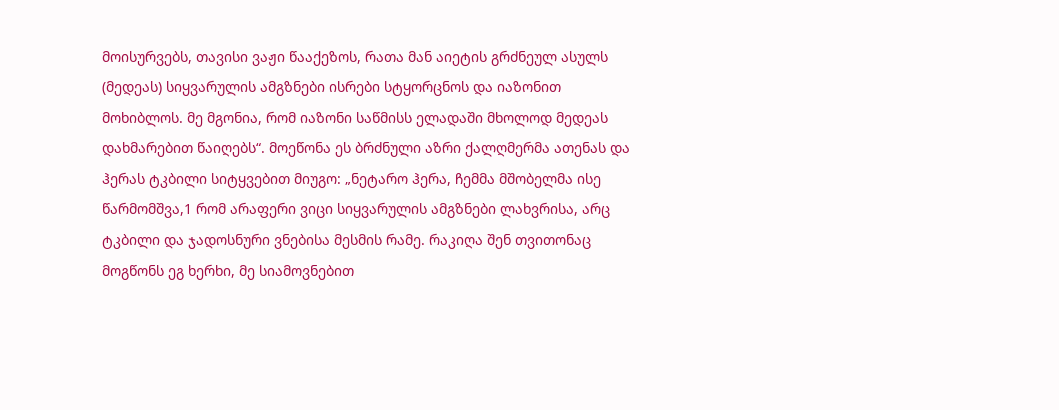მოისურვებს, თავისი ვაჟი წააქეზოს, რათა მან აიეტის გრძნეულ ასულს (მედეას) სიყვარულის ამგზნები ისრები სტყორცნოს და იაზონით მოხიბლოს. მე მგონია, რომ იაზონი საწმისს ელადაში მხოლოდ მედეას დახმარებით წაიღებს“. მოეწონა ეს ბრძნული აზრი ქალღმერმა ათენას და ჰერას ტკბილი სიტყვებით მიუგო: „ნეტარო ჰერა, ჩემმა მშობელმა ისე წარმომშვა,1 რომ არაფერი ვიცი სიყვარულის ამგზნები ლახვრისა, არც ტკბილი და ჯადოსნური ვნებისა მესმის რამე. რაკიღა შენ თვითონაც მოგწონს ეგ ხერხი, მე სიამოვნებით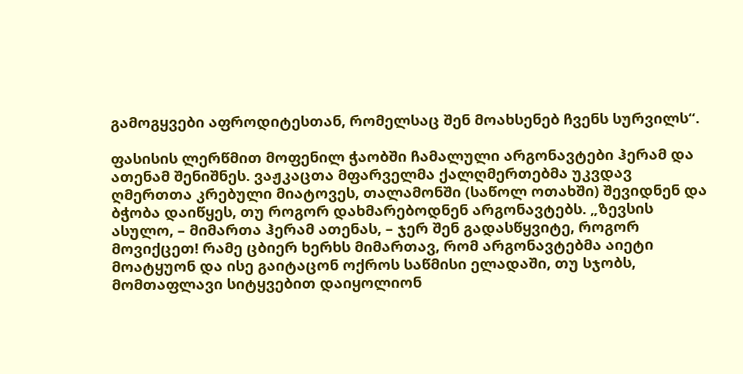გამოგყვები აფროდიტესთან, რომელსაც შენ მოახსენებ ჩვენს სურვილს“.

ფასისის ლერწმით მოფენილ ჭაობში ჩამალული არგონავტები ჰერამ და ათენამ შენიშნეს. ვაჟკაცთა მფარველმა ქალღმერთებმა უკვდავ ღმერთთა კრებული მიატოვეს, თალამონში (საწოლ ოთახში) შევიდნენ და ბჭობა დაიწყეს, თუ როგორ დახმარებოდნენ არგონავტებს. „ზევსის ასულო, – მიმართა ჰერამ ათენას, – ჯერ შენ გადასწყვიტე, როგორ მოვიქცეთ! რამე ცბიერ ხერხს მიმართავ, რომ არგონავტებმა აიეტი მოატყუონ და ისე გაიტაცონ ოქროს საწმისი ელადაში, თუ სჯობს, მომთაფლავი სიტყვებით დაიყოლიონ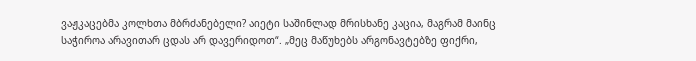ვაჟკაცებმა კოლხთა მბრძანებელი? აიეტი საშინლად მრისხანე კაცია, მაგრამ მაინც საჭიროა არავითარ ცდას არ დავერიდოთ“. „მეც მაწუხებს არგონავტებზე ფიქრი,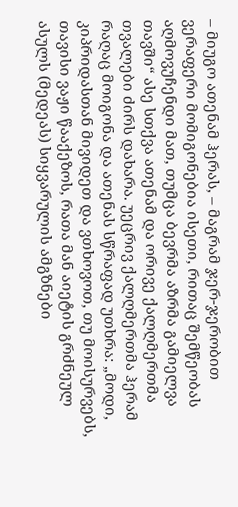– მიუგო ათენამ ჰერას, – მაგრამ ჯერ-ჯერობით ვერაფერი მომიგონებია ისეთი, რითაც შემწეობას აღმოვუჩენდი მათ, თუმცა ბევრმა აზრმა გამიელვა თავში“ ასე სთქვა ათენამ და ორივე ქალღმერთმა თვალები ძირს დახარა. უეცრივ ქალღმერთმა ჰერამ რაღაც მოიგონა და ათენას სწრაფად უთხრა: „მოდი, კიპრიდასთან მივიდეთ და ვთხოვოთ, თუ მოისურვებს, თავისი ვაჟი წააქეზოს, რათა მან აიეტის გრძნეულ ასულს (მედეას) სიყვარულის ამგზნები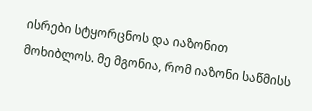ისრები სტყორცნოს და იაზონით მოხიბლოს. მე მგონია, რომ იაზონი საწმისს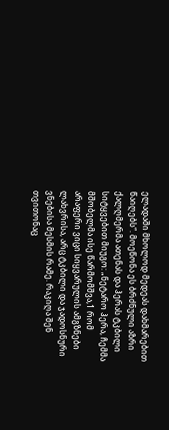ელადაში მხოლოდ მედეას დახმარებით წაიღებს“. მოეწონა ეს ბრძნული აზრი ქალღმერმა ათენას და ჰერას ტკბილი სიტყვებით მიუგო: „ნეტარო ჰერა, ჩემმა მშობელმა ისე წარმომშვა,1 რომ არაფერი ვიცი სიყვარულის ამგზნები ლახვრისა, არც ტკბილი და ჯადოსნური ვნებისა მესმის რამე. რაკიღა შენ თვითონაც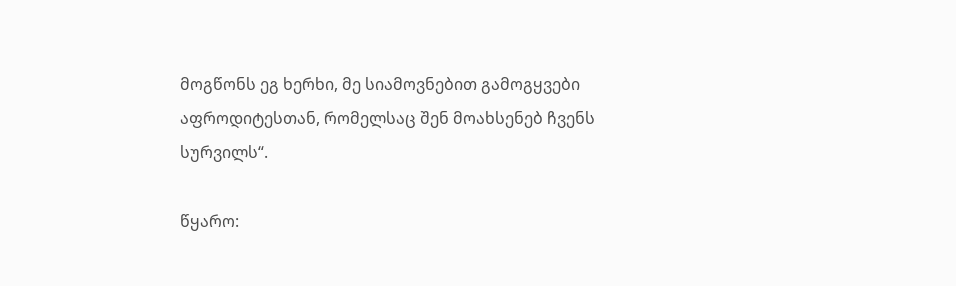მოგწონს ეგ ხერხი, მე სიამოვნებით გამოგყვები აფროდიტესთან, რომელსაც შენ მოახსენებ ჩვენს სურვილს“.

წყარო: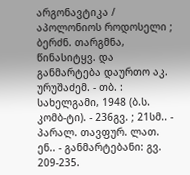არგონავტიკა / აპოლონიოს როდოსელი ; ბერძნ. თარგმნა, წინასიტყვ. და განმარტება დაურთო აკ. ურუშაძემ. - თბ. : სახელგამი, 1948 (ბ.ს. კომბ-ტი). - 236გვ. ; 21სმ.. - პარალ. თავფურ. ლათ. ენ.. - განმარტებანი: გვ. 209-235.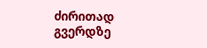ძირითად გვერდზე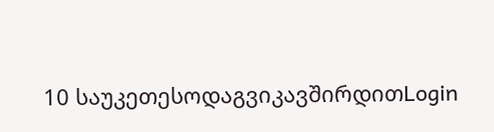10 საუკეთესოდაგვიკავშირდითLogin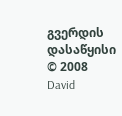გვერდის დასაწყისი
© 2008 David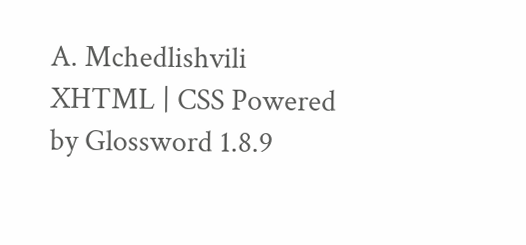A. Mchedlishvili XHTML | CSS Powered by Glossword 1.8.9